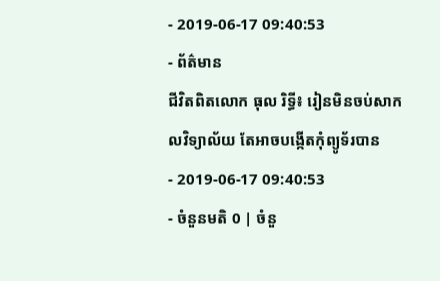- 2019-06-17 09:40:53
- ព័ត៌មាន
ជីវិតពិតលោក ធុល រិទ្ធី៖ រៀនមិនចប់សាកលវិទ្យាល័យ តែអាចបង្កើតកុំព្យូទ័របាន
- 2019-06-17 09:40:53
- ចំនួនមតិ 0 | ចំនួ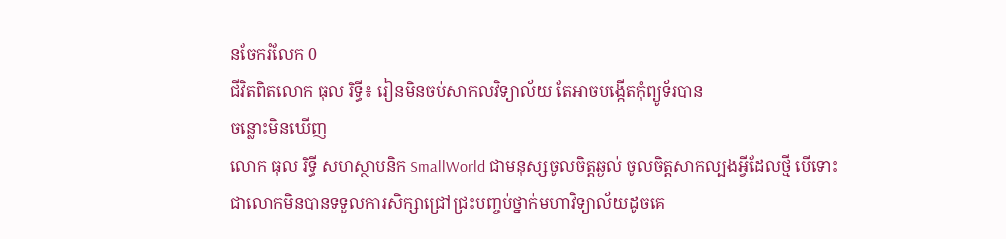នចែករំលែក 0
ជីវិតពិតលោក ធុល រិទ្ធី៖ រៀនមិនចប់សាកលវិទ្យាល័យ តែអាចបង្កើតកុំព្យូទ័របាន
ចន្លោះមិនឃើញ
លោក ធុល រិទ្ធី សហស្ថាបនិក SmallWorld ជាមនុស្សចូលចិត្តឆ្ងល់ ចូលចិត្តសាកល្បងអ្វីដែលថ្មី បើទោះជាលោកមិនបានទទួលការសិក្សាជ្រៅជ្រះបញ្ចប់ថ្នាក់មហាវិទ្យាល័យដូចគេ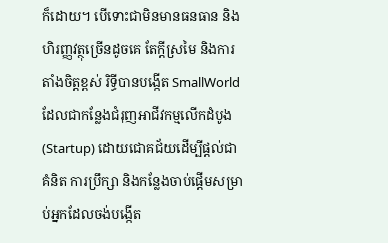ក៏ដោយ។ បើទោះជាមិនមានធនធាន និងហិរញ្ញវត្ថុច្រើនដូចគេ តែក្តីស្រមៃ និងការតាំងចិត្តខ្ពស់ រិទ្ធីបានបង្កើត SmallWorld ដែលជាកន្លែងជំរុញអាជីវកម្មលើកដំបូង (Startup) ដោយជោគជ័យដើម្បីផ្ដល់ជាគំនិត ការប្រឹក្សា និងកន្លែងចាប់ផ្ដើមសម្រាប់អ្នកដែលចង់បង្កើត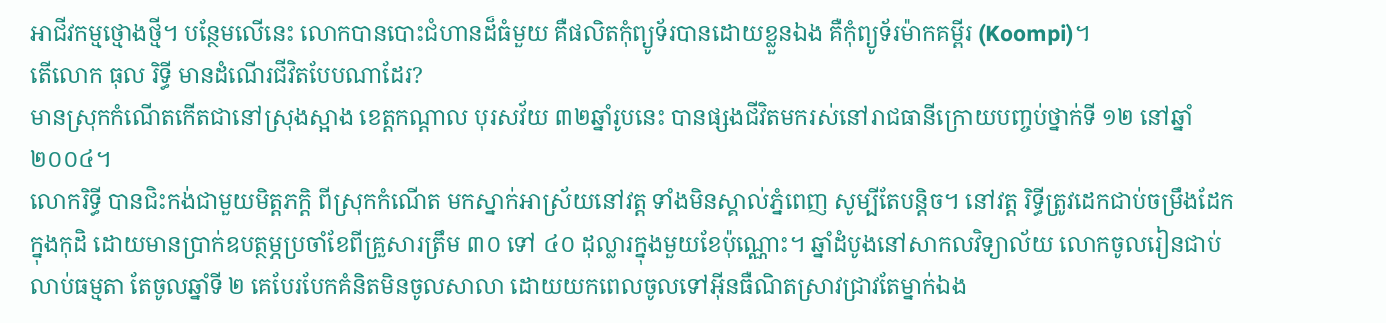អាជីវកម្មថ្មោងថ្មី។ បន្ថែមលើនេះ លោកបានបោះជំហានដ៏ធំមួយ គឺផលិតកុំព្យូទ័របានដោយខ្លួនឯង គឺកុំព្យូទ័រម៉ាកគម្ពីរ (Koompi)។
តើលោក ធុល រិទ្ធី មានដំណើរជីវិតបែបណាដែរ?
មានស្រុកកំណើតកើតជានៅស្រុងស្អាង ខេត្តកណ្ដាល បុរសវ័យ ៣២ឆ្នាំរូបនេះ បានផ្សងជីវិតមករស់នៅរាជធានីក្រោយបញ្ចប់ថ្នាក់ទី ១២ នៅឆ្នាំ ២០០៤។
លោករិទ្ធី បានជិះកង់ជាមួយមិត្តភក្ដិ ពីស្រុកកំណើត មកស្នាក់អាស្រ័យនៅវត្ត ទាំងមិនស្គាល់ភ្នំពេញ សូម្បីតែបន្តិច។ នៅវត្ត រិទ្ធីត្រូវដេកជាប់ចម្រឹងដែកក្នុងកុដិ ដោយមានប្រាក់ឧបត្ថម្ភប្រចាំខែពីគ្រួសារត្រឹម ៣០ ទៅ ៤០ ដុល្លារក្នុងមួយខែប៉ុណ្ណោះ។ ឆ្នាំដំបូងនៅសាកលវិទ្យាល័យ លោកចូលរៀនជាប់លាប់ធម្មតា តែចូលឆ្នាំទី ២ គេបែរបែកគំនិតមិនចូលសាលា ដោយយកពេលចូលទៅអ៊ីនធឺណិតស្រាវជ្រាវតែម្នាក់ឯង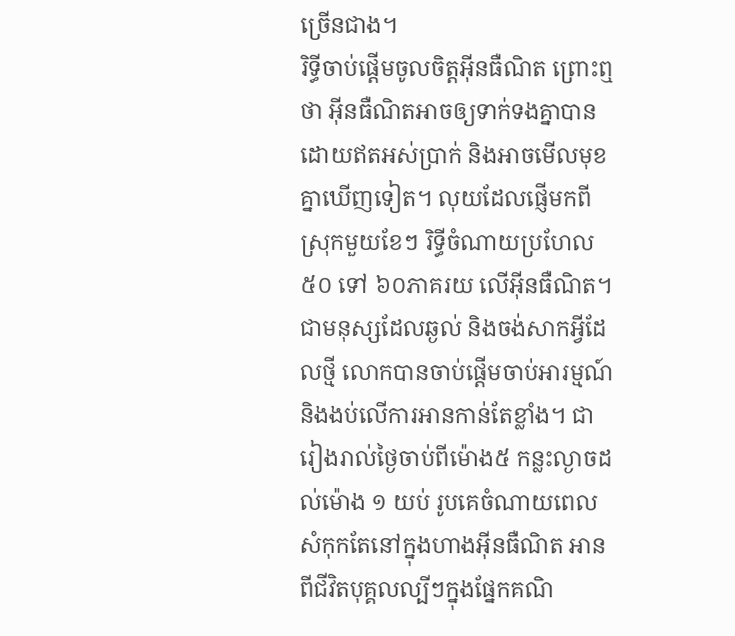ច្រើនជាង។
រិទ្ធីចាប់ផ្ដើមចូលចិត្តអ៊ីនធឺណិត ព្រោះឮថា អ៊ីនធឺណិតអាចឲ្យទាក់ទងគ្នាបានដោយឥតអស់ប្រាក់ និងអាចមើលមុខគ្នាឃើញទៀត។ លុយដែលផ្ញើមកពីស្រុកមួយខែៗ រិទ្ធីចំណាយប្រហែល ៥០ ទៅ ៦០ភាគរយ លើអ៊ីនធឺណិត។ ជាមនុស្សដែលឆ្ងល់ និងចង់សាកអ្វីដែលថ្មី លោកបានចាប់ផ្ដើមចាប់អារម្មណ៍ និងងប់លើការអានកាន់តែខ្លាំង។ ជារៀងរាល់ថ្ងៃចាប់ពីម៉ោង៥ កន្លះល្ងាចដល់ម៉ោង ១ យប់ រូបគេចំណាយពេលសំកុកតែនៅក្នុងហាងអ៊ីនធឺណិត អានពីជីវិតបុគ្គលល្បីៗក្នុងផ្នែកគណិ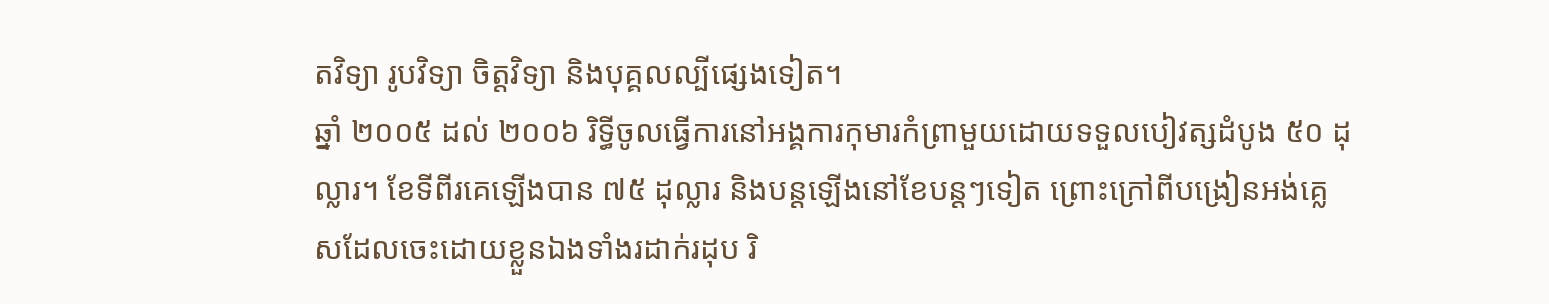តវិទ្យា រូបវិទ្យា ចិត្តវិទ្យា និងបុគ្គលល្បីផ្សេងទៀត។
ឆ្នាំ ២០០៥ ដល់ ២០០៦ រិទ្ធីចូលធ្វើការនៅអង្គការកុមារកំព្រាមួយដោយទទួលបៀវត្សដំបូង ៥០ ដុល្លារ។ ខែទីពីរគេឡើងបាន ៧៥ ដុល្លារ និងបន្តឡើងនៅខែបន្តៗទៀត ព្រោះក្រៅពីបង្រៀនអង់គ្លេសដែលចេះដោយខ្លួនឯងទាំងរដាក់រដុប រិ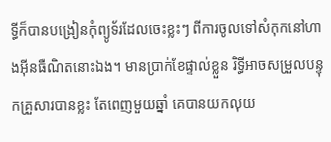ទ្ធីក៏បានបង្រៀនកុំព្យូទ័រដែលចេះខ្លះៗ ពីការចូលទៅសំកុកនៅហាងអ៊ីនធឺណិតនោះឯង។ មានប្រាក់ខែផ្ទាល់ខ្លួន រិទ្ធីអាចសម្រួលបន្ទុកគ្រួសារបានខ្លះ តែពេញមួយឆ្នាំ គេបានយកលុយ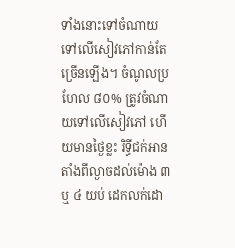ទាំងនោះទៅចំណាយទៅលើសៀវភៅកាន់តែច្រើនឡើង។ ចំណូលប្រហែល ៨០% ត្រូវចំណាយទៅលើសៀវភៅ ហើយមានថ្ងៃខ្លះ រិទ្ធីជក់អានតាំងពីល្ងាចដល់ម៉ោង ៣ ឬ ៤ យប់ ដេកលក់ដោ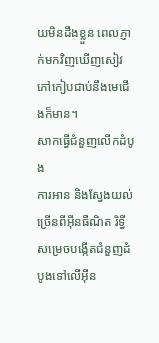យមិនដឹងខ្លួន ពេលភ្ញាក់មកវិញឃើញសៀវភៅកៀបជាប់នឹងមេជើងក៏មាន។
សាកធ្វើជំនួញលើកដំបូង
ការអាន និងស្វែងយល់ច្រើនពីអ៊ីនធឺណិត រិទ្ធីសម្រេចបង្កើតជំនួញដំបូងទៅលើអ៊ីន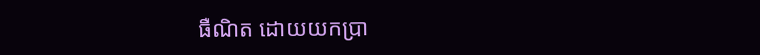ធឺណិត ដោយយកប្រា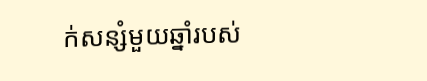ក់សន្សំមួយឆ្នាំរបស់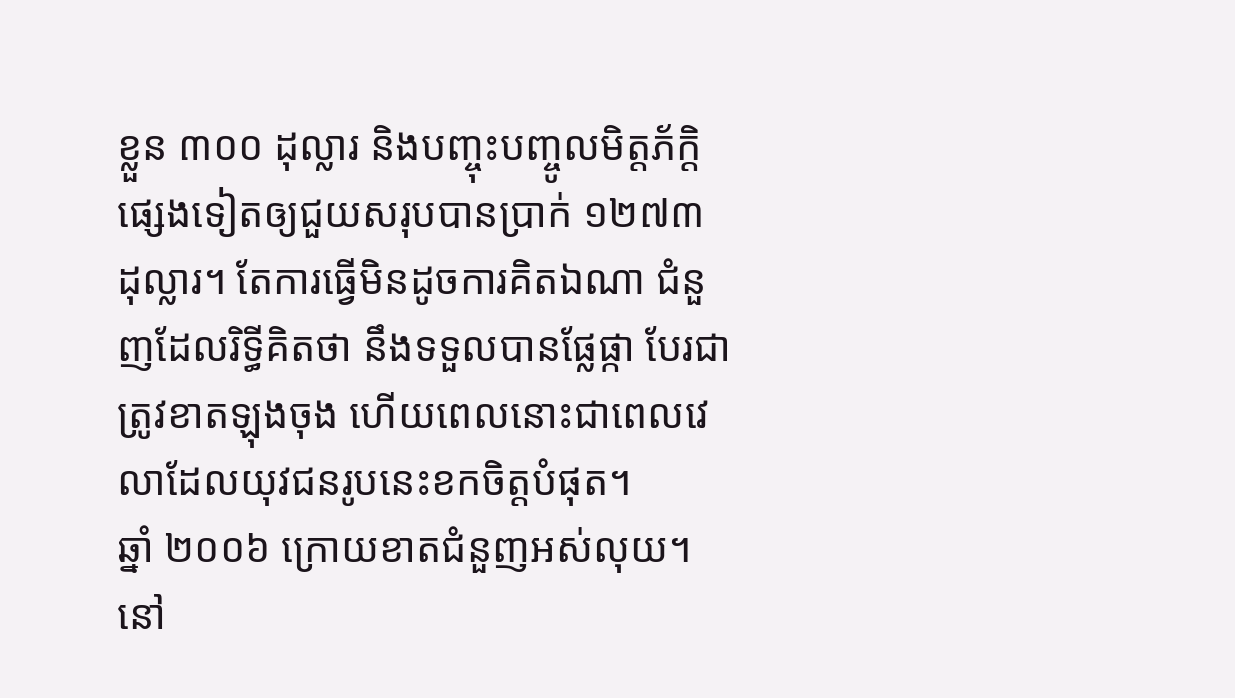ខ្លួន ៣០០ ដុល្លារ និងបញ្ចុះបញ្ចូលមិត្តភ័ក្ដិផ្សេងទៀតឲ្យជួយសរុបបានប្រាក់ ១២៧៣ ដុល្លារ។ តែការធ្វើមិនដូចការគិតឯណា ជំនួញដែលរិទ្ធីគិតថា នឹងទទួលបានផ្លែផ្កា បែរជាត្រូវខាតឡុងចុង ហើយពេលនោះជាពេលវេលាដែលយុវជនរូបនេះខកចិត្តបំផុត។
ឆ្នាំ ២០០៦ ក្រោយខាតជំនួញអស់លុយ។ នៅ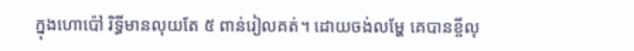ក្នុងហោប៉ៅ រិទ្ធីមានលុយតែ ៥ ពាន់រៀលគត់។ ដោយចង់លម្ហែ គេបានខ្ចីលុ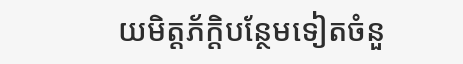យមិត្តភ័ក្ដិបន្ថែមទៀតចំនួ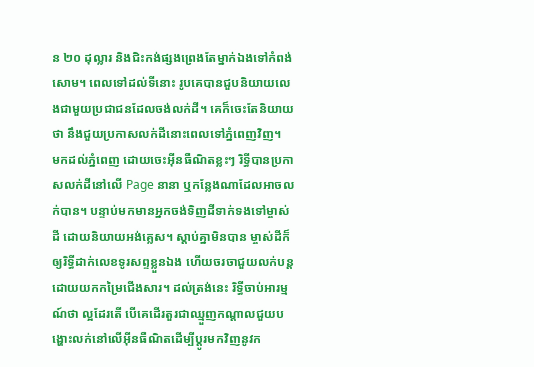ន ២០ ដុល្លារ និងជិះកង់ផ្សងព្រេងតែម្នាក់ឯងទៅកំពង់សោម។ ពេលទៅដល់ទីនោះ រូបគេបានជួបនិយាយលេងជាមួយប្រជាជនដែលចង់លក់ដី។ គេក៏ចេះតែនិយាយថា នឹងជួយប្រកាសលក់ដីនោះពេលទៅភ្នំពេញវិញ។
មកដល់ភ្នំពេញ ដោយចេះអ៊ីនធឺណិតខ្លះៗ រិទ្ធីបានប្រកាសលក់ដីនៅលើ Page នានា ឬកន្លែងណាដែលអាចលក់បាន។ បន្ទាប់មកមានអ្នកចង់ទិញដីទាក់ទងទៅម្ចាស់ដី ដោយនិយាយអង់គ្លេស។ ស្ដាប់គ្នាមិនបាន ម្ចាស់ដីក៏ឲ្យរិទ្ធីដាក់លេខទូរសព្ទខ្លួនឯង ហើយចរចាជួយលក់បន្តដោយយកកម្រៃជើងសារ។ ដល់ត្រង់នេះ រិទ្ធីចាប់អារម្មណ៍ថា ល្អដែរតើ បើគេដើរតួរជាឈ្មួញកណ្ដាលជួយបង្ហោះលក់នៅលើអ៊ីនធឺណិតដើម្បីប្តូរមកវិញនូវក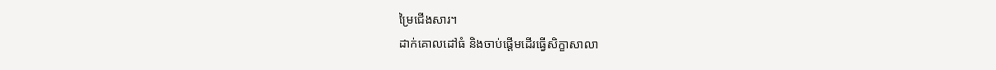ម្រៃជើងសារ។
ដាក់គោលដៅធំ និងចាប់ផ្ដើមដើរធ្វើសិក្ខាសាលា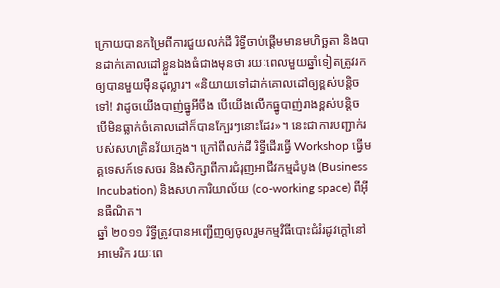ក្រោយបានកម្រៃពីការជួយលក់ដី រិទ្ធីចាប់ផ្ដើមមានមហិច្ឆតា និងបានដាក់គោលដៅខ្លួនឯងធំជាងមុនថា រយៈពេលមួយឆ្នាំទៀតត្រូវរកឲ្យបានមួយម៉ឺនដុល្លារ។ «និយាយទៅដាក់គោលដៅឲ្យខ្ពស់បន្តិចទៅ! វាដូចយើងបាញ់ធ្នូអីចឹង បើយើងលើកធ្នូបាញ់រាងខ្ពស់បន្តិច បើមិនធ្លាក់ចំគោលដៅក៏បានក្បែរៗនោះដែរ»។ នេះជាការបញ្ជាក់របស់សហគ្រិនវ័យក្មេង។ ក្រៅពីលក់ដី រិទ្ធីដើរធ្វើ Workshop ធ្វើមគ្គទេសក៍ទេសចរ និងសិក្សាពីការជំរុញអាជីវកម្មដំបូង (Business Incubation) និងសហការិយាល័យ (co-working space) ពីអ៊ីនធឺណិត។
ឆ្នាំ ២០១១ រិទ្ធីត្រូវបានអញ្ជើញឲ្យចូលរួមកម្មវិធីបោះជំរំរដូវក្ដៅនៅអាមេរិក រយៈពេ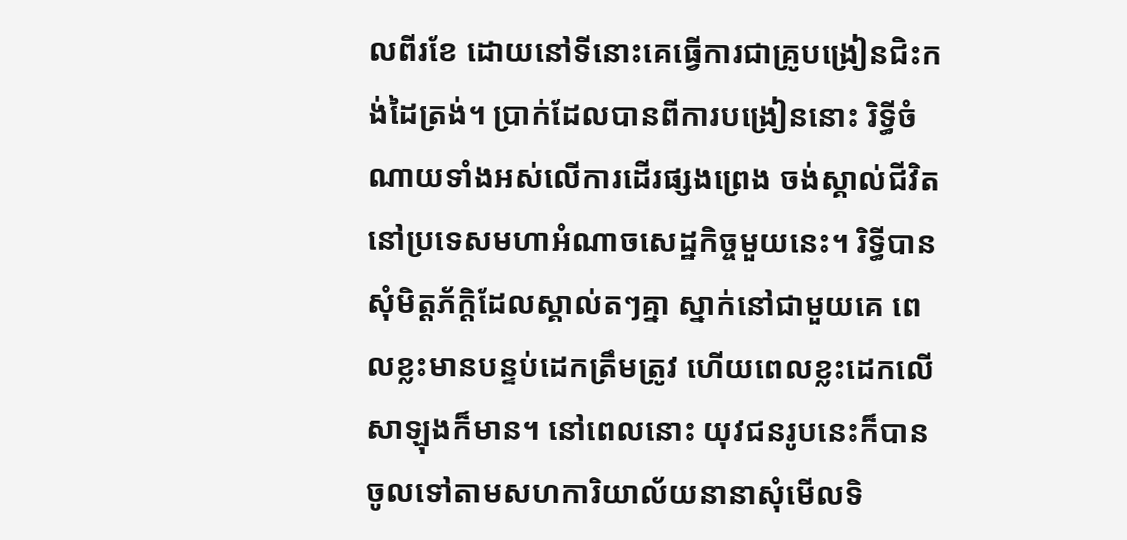លពីរខែ ដោយនៅទីនោះគេធ្វើការជាគ្រូបង្រៀនជិះកង់ដៃត្រង់។ ប្រាក់ដែលបានពីការបង្រៀននោះ រិទ្ធីចំណាយទាំងអស់លើការដើរផ្សងព្រេង ចង់ស្គាល់ជីវិតនៅប្រទេសមហាអំណាចសេដ្ឋកិច្ចមួយនេះ។ រិទ្ធីបានសុំមិត្តភ័ក្ដិដែលស្គាល់តៗគ្នា ស្នាក់នៅជាមួយគេ ពេលខ្លះមានបន្ទប់ដេកត្រឹមត្រូវ ហើយពេលខ្លះដេកលើសាឡុងក៏មាន។ នៅពេលនោះ យុវជនរូបនេះក៏បានចូលទៅតាមសហការិយាល័យនានាសុំមើលទិ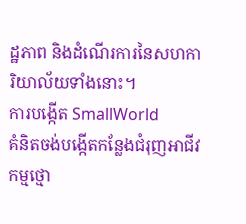ដ្ឋភាព និងដំណើរការនៃសហការិយាល័យទាំងនោះ។
ការបង្កើត SmallWorld
គំនិតចង់បង្កើតកន្លែងជំរុញអាជីវកម្មថ្មោ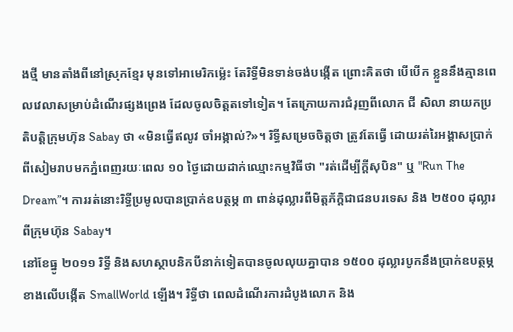ងថ្មី មានតាំងពីនៅស្រុកខ្មែរ មុនទៅអាមេរិកម្ល៉េះ តែរិទ្ធីមិនទាន់ចង់បង្កើត ព្រោះគិតថា បើបើក ខ្លួននឹងគ្មានពេលវេលាសម្រាប់ដំណើរផ្សងព្រេង ដែលចូលចិត្តតទៅទៀត។ តែក្រោយការជំរុញពីលោក ជី សិលា នាយកប្រតិបត្តិក្រុមហ៊ុន Sabay ថា «មិនធ្វើឥលូវ ចាំអង្កាល់?»។ រិទ្ធីសម្រេចចិត្តថា ត្រូវតែធ្វើ ដោយរត់រៃអង្គាសប្រាក់ពីសៀមរាបមកភ្នំពេញរយៈពេល ១០ ថ្ងៃដោយដាក់ឈ្មោះកម្មវិធីថា "រត់ដើម្បីក្ដីសុបិន" ឬ "Run The Dream”។ ការរត់នោះរិទ្ធីប្រមូលបានប្រាក់ឧបត្ថម្ភ ៣ ពាន់ដុល្លារពីមិត្តភ័ក្ដិជាជនបរទេស និង ២៥០០ ដុល្លារពីក្រុមហ៊ុន Sabay។
នៅខែធ្នូ ២០១១ រិទ្ធី និងសហស្ថាបនិកបីនាក់ទៀតបានចូលលុយគ្នាបាន ១៥០០ ដុល្លារបូកនឹងប្រាក់ឧបត្ថម្ភខាងលើបង្កើត SmallWorld ឡើង។ រិទ្ធីថា ពេលដំណើរការដំបូងលោក និង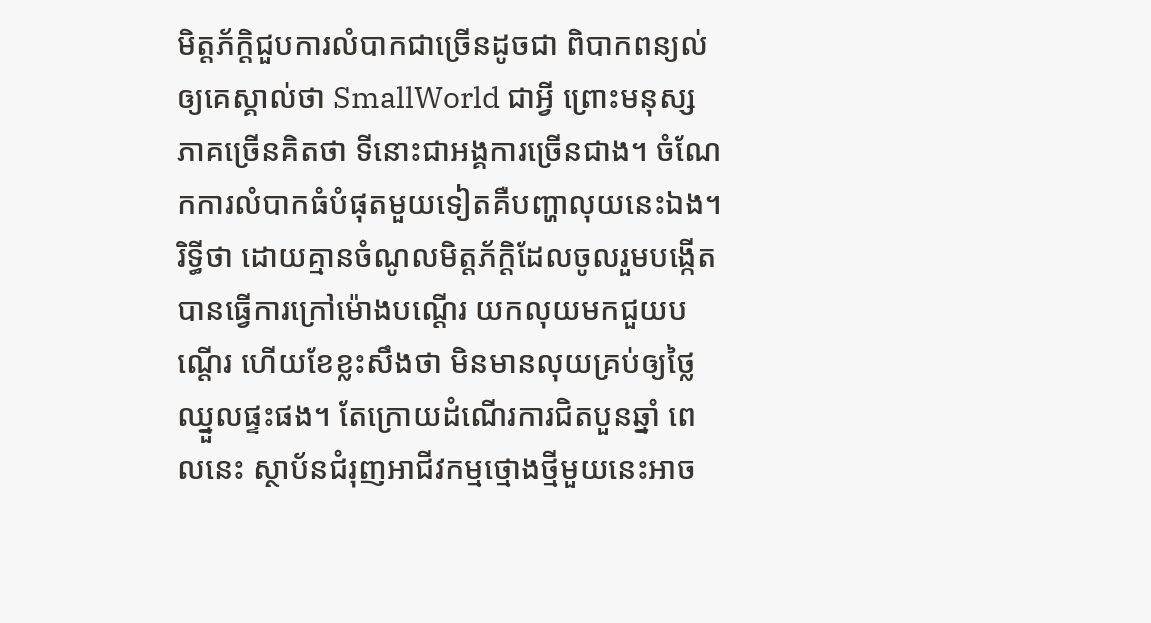មិត្តភ័ក្ដិជួបការលំបាកជាច្រើនដូចជា ពិបាកពន្យល់ឲ្យគេស្គាល់ថា SmallWorld ជាអ្វី ព្រោះមនុស្សភាគច្រើនគិតថា ទីនោះជាអង្គការច្រើនជាង។ ចំណែកការលំបាកធំបំផុតមួយទៀតគឺបញ្ហាលុយនេះឯង។ រិទ្ធីថា ដោយគ្មានចំណូលមិត្តភ័ក្ដិដែលចូលរួមបង្កើតបានធ្វើការក្រៅម៉ោងបណ្ដើរ យកលុយមកជួយបណ្ដើរ ហើយខែខ្លះសឹងថា មិនមានលុយគ្រប់ឲ្យថ្លៃឈ្នួលផ្ទះផង។ តែក្រោយដំណើរការជិតបួនឆ្នាំ ពេលនេះ ស្ថាប័នជំរុញអាជីវកម្មថ្មោងថ្មីមួយនេះអាច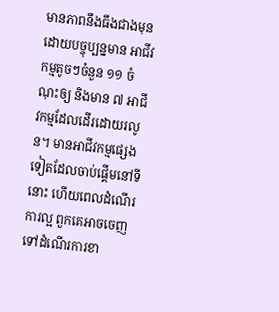មានភាពនឹងធឹងជាងមុន ដោយបច្ចុប្បន្នមាន អាជីវកម្មតូចៗចំនួន ១១ ចំណុះឲ្យ និងមាន ៧ អាជីវកម្មដែលដើរដោយរលូន។ មានអាជីវកម្មផ្សេងទៀតដែលចាប់ផ្តើមនៅទីនោះ ហើយពេលដំណើរការល្អ ពួកគេអាចចេញទៅដំណើរការខា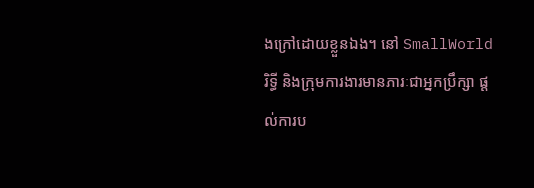ងក្រៅដោយខ្លួនឯង។ នៅ SmallWorld រិទ្ធី និងក្រុមការងារមានភារៈជាអ្នកប្រឹក្សា ផ្តល់ការប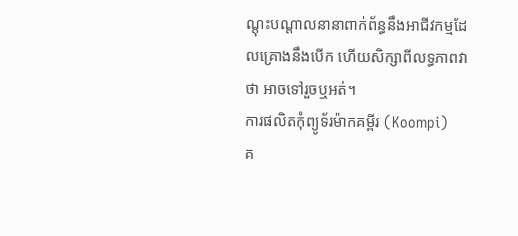ណ្តុះបណ្តាលនានាពាក់ព័ន្ធនឹងអាជីវកម្មដែលគ្រោងនឹងបើក ហើយសិក្សាពីលទ្ធភាពវាថា អាចទៅរួចឬអត់។
ការផលិតកុំព្យូទ័រម៉ាកគម្ពីរ (Koompi)
គ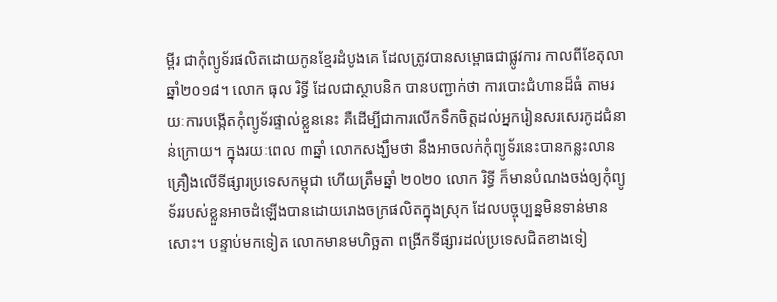ម្ពីរ ជាកុំព្យូទ័រផលិតដោយកូនខ្មែរដំបូងគេ ដែលត្រូវបានសម្ពោធជាផ្លូវការ កាលពីខែតុលា ឆ្នាំ២០១៨។ លោក ធុល រិទ្ធី ដែលជាស្ថាបនិក បានបញ្ជាក់ថា ការបោះជំហានដ៏ធំ តាមរយៈការបង្កើតកុំព្យូទ័រផ្ទាល់ខ្លួននេះ គឺដើម្បីជាការលើកទឹកចិត្តដល់អ្នករៀនសរសេរកូដជំនាន់ក្រោយ។ ក្នុងរយៈពេល ៣ឆ្នាំ លោកសង្ឃឹមថា នឹងអាចលក់កុំព្យូទ័រនេះបានកន្លះលានគ្រឿងលើទីផ្សារប្រទេសកម្ពុជា ហើយត្រឹមឆ្នាំ ២០២០ លោក រិទ្ធី ក៏មានបំណងចង់ឲ្យកុំព្យូទ័ររបស់ខ្លួនអាចដំឡើងបានដោយរោងចក្រផលិតក្នុងស្រុក ដែលបច្ចុប្បន្នមិនទាន់មានសោះ។ បន្ទាប់មកទៀត លោកមានមហិច្ឆតា ពង្រីកទីផ្សារដល់ប្រទេសជិតខាងទៀ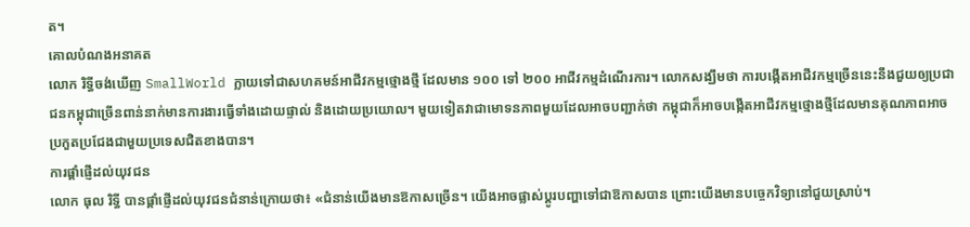ត។
គោលបំណងអនាគត
លោក រិទ្ធីចង់ឃើញ SmallWorld ក្លាយទៅជាសហគមន៍អាជីវកម្មថ្មោងថ្មី ដែលមាន ១០០ ទៅ ២០០ អាជីវកម្មដំណើរការ។ លោកសង្ឃឹមថា ការបង្កើតអាជីវកម្មច្រើននេះនឹងជួយឲ្យប្រជាជនកម្ពុជាច្រើនពាន់នាក់មានការងារធ្វើទាំងដោយផ្ទាល់ និងដោយប្រយោល។ មួយទៀតវាជាមោទនភាពមួយដែលអាចបញ្ជាក់ថា កម្ពុជាក៏អាចបង្កើតអាជីវកម្មថ្មោងថ្មីដែលមានគុណភាពអាចប្រកួតប្រជែងជាមួយប្រទេសជិតខាងបាន។
ការផ្ដាំផ្ញើដល់យុវជន
លោក ធុល រិទ្ធី បានផ្ដាំផ្ញើដល់យុវជនជំនាន់ក្រោយថា៖ «ជំនាន់យើងមានឱកាសច្រើន។ យើងអាចផ្លាស់ប្ដូរបញ្ហាទៅជាឱកាសបាន ព្រោះយើងមានបច្ចេកវិទ្យានៅជួយស្រាប់។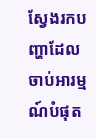ស្វែងរកបញ្ហាដែលចាប់អារម្មណ៍បំផុត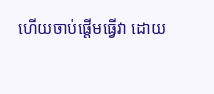ហើយចាប់ផ្ដើមធ្វើវា ដោយ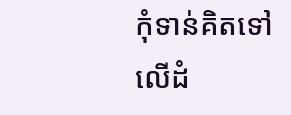កុំទាន់គិតទៅលើដំ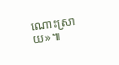ណោះស្រាយ»៕